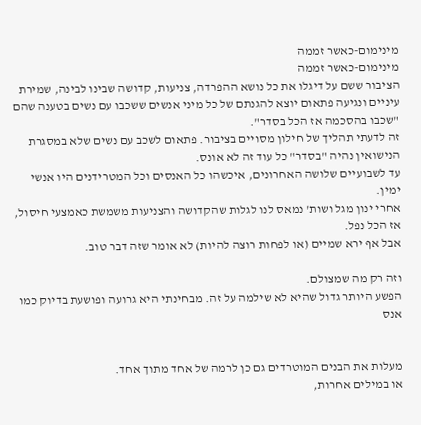מינימום-כאשר זממה
מינימום-כאשר זממה
הציבור ששם על דיגלו את כל נושא ההפרדה, צניעות, קדושה שבינו לבינה, שמירת עיניים ונגיעה פתאום יוצא להגנתם של כל מיני אנשים ששכבו עם נשים בטענה שהם "שכבו בהסכמה אז הכל בסדר".
זה לדעתי תהליך של חילון מסויים בציבור. פתאום לשכב עם נשים שלא במסגרת הנישואין נהיה "בסדר" כל עוד זה לא אונס.
עד לשבועיים שלושה האחרונים, איכשהו כל האנסים וכל המטרידנים היו אנשי ימין.
אחרי ינון מגל ושות' נמאס לנו לגלות שהקדושה והצניעות משמשת כאמצעי חיסול, אז הכל נפל.
אבל אף ירא שמיים (או לפחות רוצה להיות) לא אומר שזה דבר טוב.

וזה רק מה שמצולם.
הפשע היותר גדול שהיא לא שילמה על זה. מבחינתי היא גרועה ופושעת בדיוק כמו אנס


מעלות את הבנים המוטרדים גם כן לרמה של אחד מתוך אחד.
או במילים אחרות,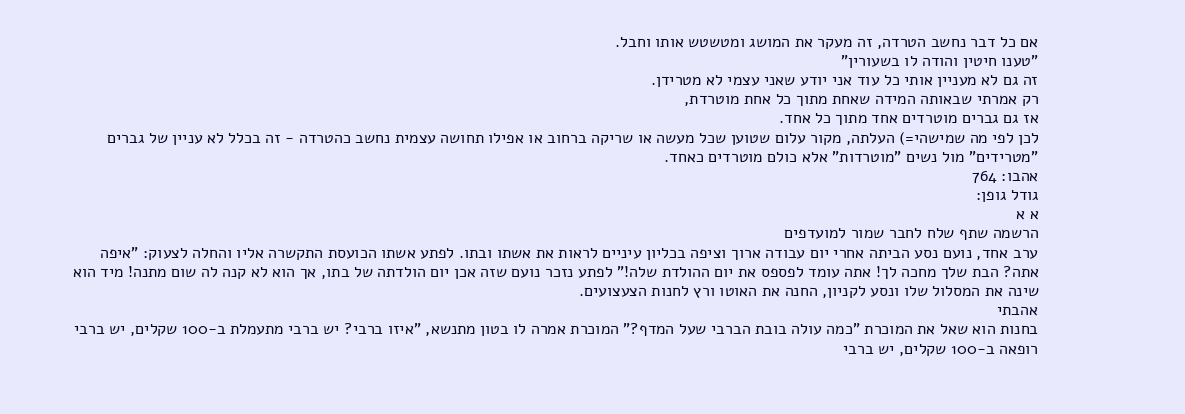אם כל דבר נחשב הטרדה, זה מעקר את המושג ומטשטש אותו וחבל.
"טענו חיטין והודה לו בשעורין"
זה גם לא מעניין אותי כל עוד אני יודע שאני עצמי לא מטרידן.
רק אמרתי שבאותה המידה שאחת מתוך כל אחת מוטרדת,
אז גם גברים מוטרדים אחד מתוך כל אחד.
לכן לפי מה שמישהי=) העלתה, מקור עלום שטוען שכל מעשה או שריקה ברחוב או אפילו תחושה עצמית נחשב כהטרדה - זה בכלל לא עניין של גברים "מטרידים" מול נשים "מוטרדות" אלא כולם מוטרדים כאחד.
אהבו: 764
גודל גופן:
א א
הרשמה שתף שלח לחבר שמור למועדפים
ערב אחד, נועם נסע הביתה אחרי יום עבודה ארוך וציפה בכליון עיניים לראות את אשתו ובתו. לפתע אשתו הכועסת התקשרה אליו והחלה לצעוק: "איפה אתה? הבת שלך מחכה לך! אתה עומד לפספס את יום ההולדת שלה!" לפתע נזכר נועם שזה אכן יום הולדתה של בתו, אך הוא לא קנה לה שום מתנה! מיד הוא שינה את המסלול שלו ונסע לקניון, החנה את האוטו ורץ לחנות הצעצועים.
אהבתי
בחנות הוא שאל את המוכרת "כמה עולה בובת הברבי שעל המדף?" המוכרת אמרה לו בטון מתנשא, "איזו ברבי? יש ברבי מתעמלת ב-100 שקלים, יש ברבי רופאה ב-100 שקלים, יש ברבי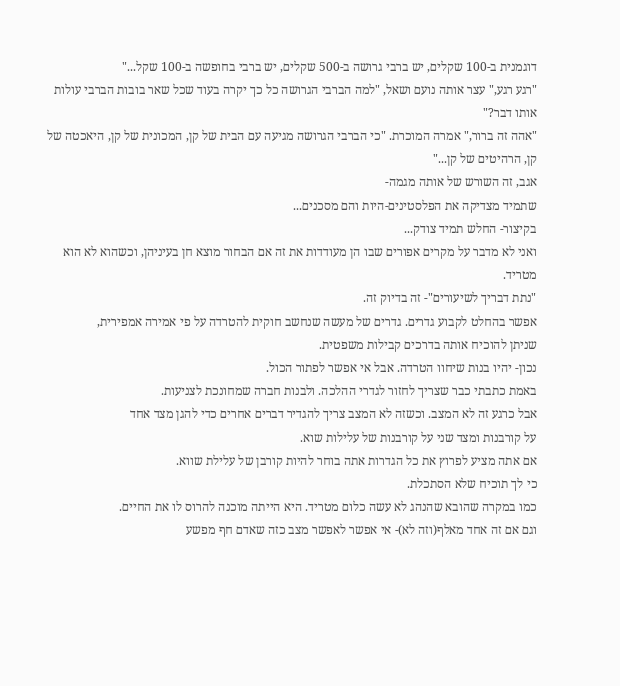דוגמנית ב-100 שקלים, יש ברבי גרושה ב-500 שקלים, יש ברבי בחופשה ב-100 שקל..."
"רגע רגע," עצר אותה נועם ושאל, "למה הברבי הגרושה כל כך יקרה בעוד שכל שאר בובות הברבי עולות אותו דבר?"
"אהה זה ברור," אמרה המוכרת. "כי הברבי הגרושה מגיעה עם הבית של קן, המכונית של קן, היאכטה של קן, הרהיטים של קן..."
אגב, זה השורש של אותה מגמה-
שתמיד מצדיקה את הפלסטינים-היות והם מסכנים...
בקיצור- החלש תמיד צודק...
ואני לא מדבר על מקרים אפורים שבו הן מעודדות את זה אם הבחור מוצא חן בעיניהן, וכשהוא לא הוא מטריד.
"נתת דבריך לשיעורים"- זה בדיוק זה.
אפשר בהחלט לקבוע גדרים. גדרים של מעשה שנחשב חוקית להטרדה על פי אמירה אמפירית,
שניתן להוכיח אותה בדרכים קבילות משפטית.
נכון- יהיו בנות שיחוו הטרדה. אבל אי אפשר לפתור הכול.
באמת כתבתי כבר שצריך לחזור לגדרי ההלכה. ולבנות חברה שמחונכת לצניעות.
אבל כרגע זה לא המצב. וכשזה לא המצב צריך להגדיר דברים אחרים כדי להגן מצד אחד
על קורבנות ומצד שני על קורבנות של עלילות שוא.
אם אתה מציע לפרוץ את כל הגדרות אתה בוחר להיות קורבן של עלילת שווא.
כי לך תוכיח שלא הסתכלת.
כמו במקרה שהובא שהנהג לא עשה כלום מטריד. היא הייתה מוכנה להרוס לו את החיים.
וגם אם זה אחד מאלף(וזה לא)- אי אפשר לאפשר מצב כזה שאדם חף מפשע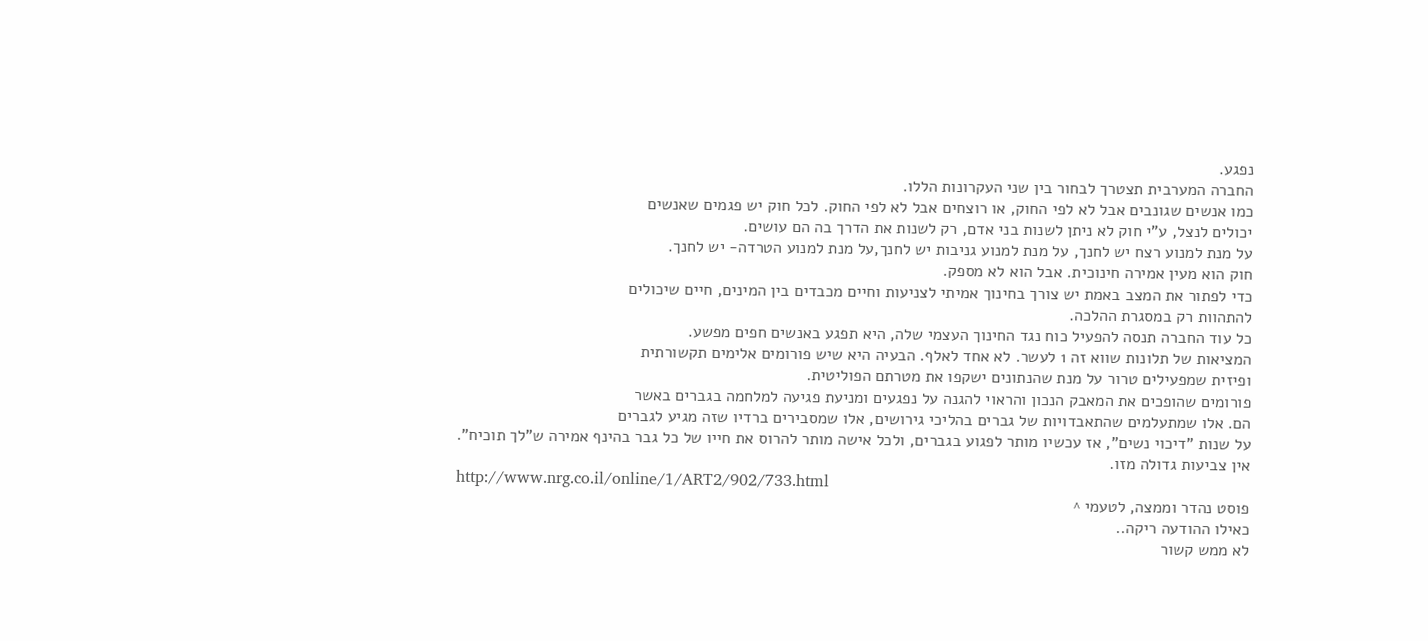נפגע.
החברה המערבית תצטרך לבחור בין שני העקרונות הללו.
כמו אנשים שגונבים אבל לא לפי החוק, או רוצחים אבל לא לפי החוק. לכל חוק יש פגמים שאנשים
יכולים לנצל, ע"י חוק לא ניתן לשנות בני אדם, רק לשנות את הדרך בה הם עושים.
על מנת למנוע רצח יש לחנך, על מנת למנוע גניבות יש לחנך,על מנת למנוע הטרדה- יש לחנך.
חוק הוא מעין אמירה חינוכית. אבל הוא לא מספק.
כדי לפתור את המצב באמת יש צורך בחינוך אמיתי לצניעות וחיים מכבדים בין המינים, חיים שיכולים
להתהוות רק במסגרת ההלכה.
כל עוד החברה תנסה להפעיל כוח נגד החינוך העצמי שלה, היא תפגע באנשים חפים מפשע.
המציאות של תלונות שווא זה 1 לעשר. לא אחד לאלף. הבעיה היא שיש פורומים אלימים תקשורתית
ופיזית שמפעילים טרור על מנת שהנתונים ישקפו את מטרתם הפוליטית.
פורומים שהופכים את המאבק הנכון והראוי להגנה על נפגעים ומניעת פגיעה למלחמה בגברים באשר
הם. אלו שמתעלמים שהתאבדויות של גברים בהליכי גירושים, אלו שמסבירים ברדיו שזה מגיע לגברים
על שנות "דיכוי נשים", אז עכשיו מותר לפגוע בגברים, ולכל אישה מותר להרוס את חייו של כל גבר בהינף אמירה ש"לך תוכיח".
אין צביעות גדולה מזו.
http://www.nrg.co.il/online/1/ART2/902/733.html
פוסט נהדר וממצה, לטעמי ^
כאילו ההודעה ריקה..
לא ממש קשור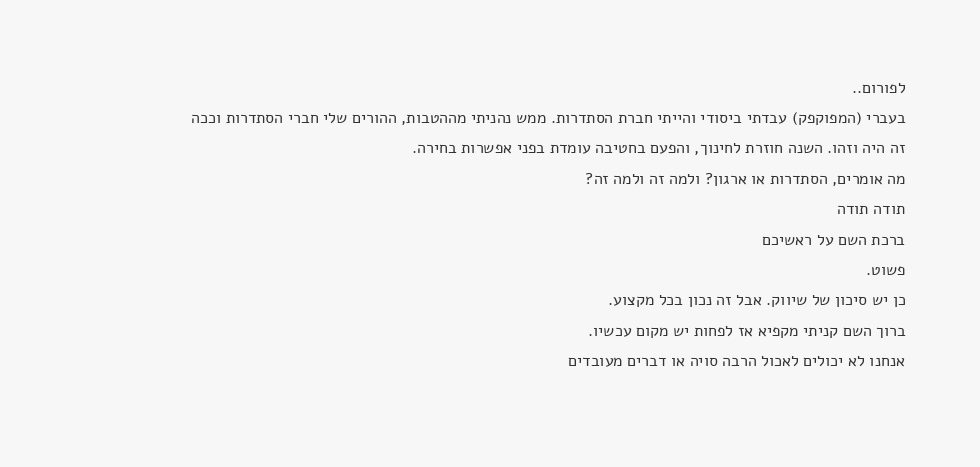לפורום..
בעברי (המפוקפק) עבדתי ביסודי והייתי חברת הסתדרות. ממש נהניתי מההטבות, ההורים שלי חברי הסתדרות וככה זה היה וזהו. השנה חוזרת לחינוך, והפעם בחטיבה עומדת בפני אפשרות בחירה.
מה אומרים, הסתדרות או ארגון? ולמה זה ולמה זה?
תודה תודה
ברכת השם על ראשיכם
פשוט.
כן יש סיכון של שיווק. אבל זה נכון בכל מקצוע.
ברוך השם קניתי מקפיא אז לפחות יש מקום עכשיו.
אנחנו לא יכולים לאכול הרבה סויה או דברים מעובדים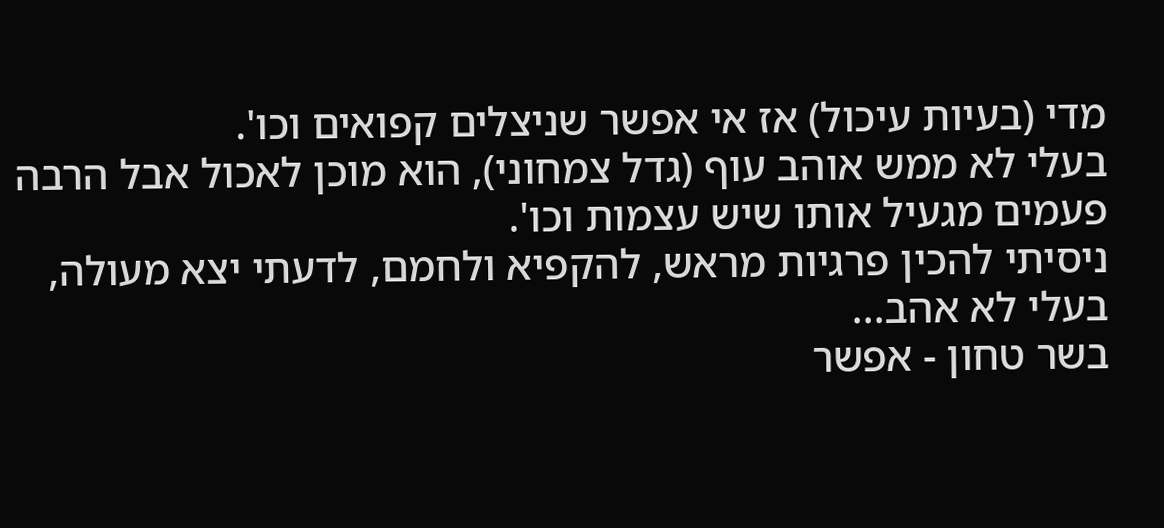מדי (בעיות עיכול) אז אי אפשר שניצלים קפואים וכו'.
בעלי לא ממש אוהב עוף (גדל צמחוני), הוא מוכן לאכול אבל הרבה פעמים מגעיל אותו שיש עצמות וכו'.
ניסיתי להכין פרגיות מראש, להקפיא ולחמם, לדעתי יצא מעולה, בעלי לא אהב...
בשר טחון - אפשר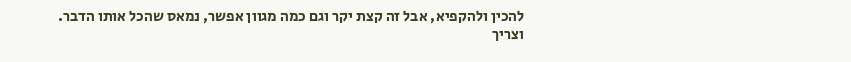להכין ולהקפיא, אבל זה קצת יקר וגם כמה מגוון אפשר, נמאס שהכל אותו הדבר.
וצריך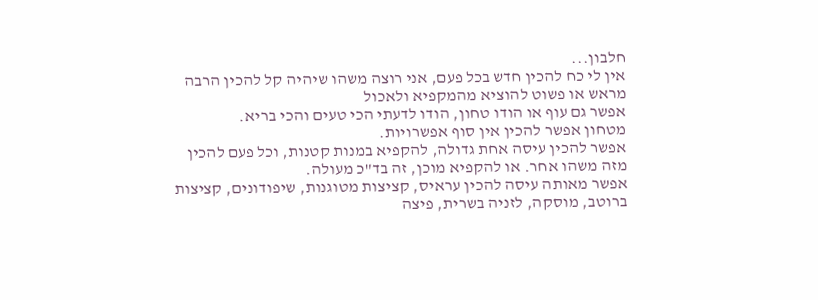חלבון...
אין לי כח להכין חדש בכל פעם, אני רוצה משהו שיהיה קל להכין הרבה מראש או פשוט להוציא מהמקפיא ולאכול
אפשר גם עוף או הודו טחון, הודו לדעתי הכי טעים והכי בריא.
מטחון אפשר להכין אין סוף אפשרויות.
אפשר להכין עיסה אחת גדולה, להקפיא במנות קטנות, וכל פעם להכין מזה משהו אחר. או להקפיא מוכן, זה בד"כ מעולה.
אפשר מאותה עיסה להכין עראיס, קציצות מטוגנות, שיפודונים, קציצות ברוטב, מוסקה, לזניה בשרית, פיצה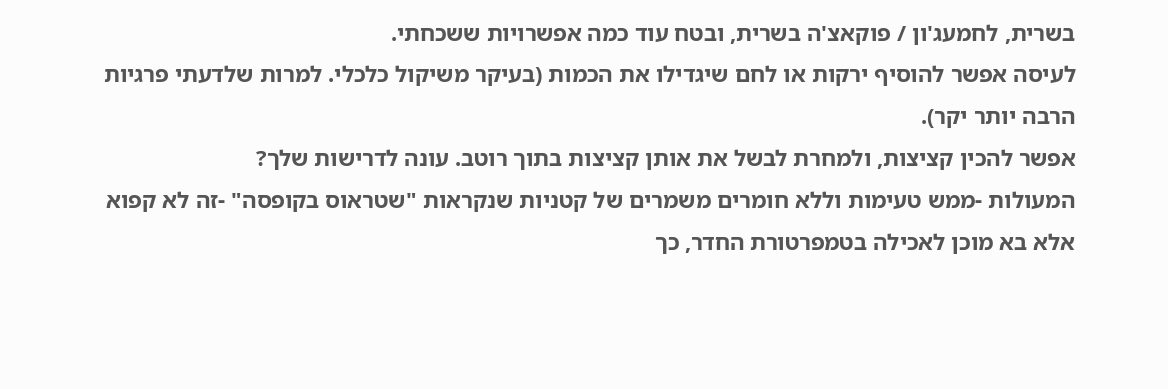בשרית, לחמעג'ון / פוקאצ'ה בשרית, ובטח עוד כמה אפשרויות ששכחתי.
לעיסה אפשר להוסיף ירקות או לחם שיגדילו את הכמות (בעיקר משיקול כלכלי. למרות שלדעתי פרגיות הרבה יותר יקר).
אפשר להכין קציצות, ולמחרת לבשל את אותן קציצות בתוך רוטב. עונה לדרישות שלך?
המעולות -ממש טעימות וללא חומרים משמרים של קטניות שנקראות "שטראוס בקופסה" -זה לא קפוא אלא בא מוכן לאכילה בטמפרטורת החדר, כך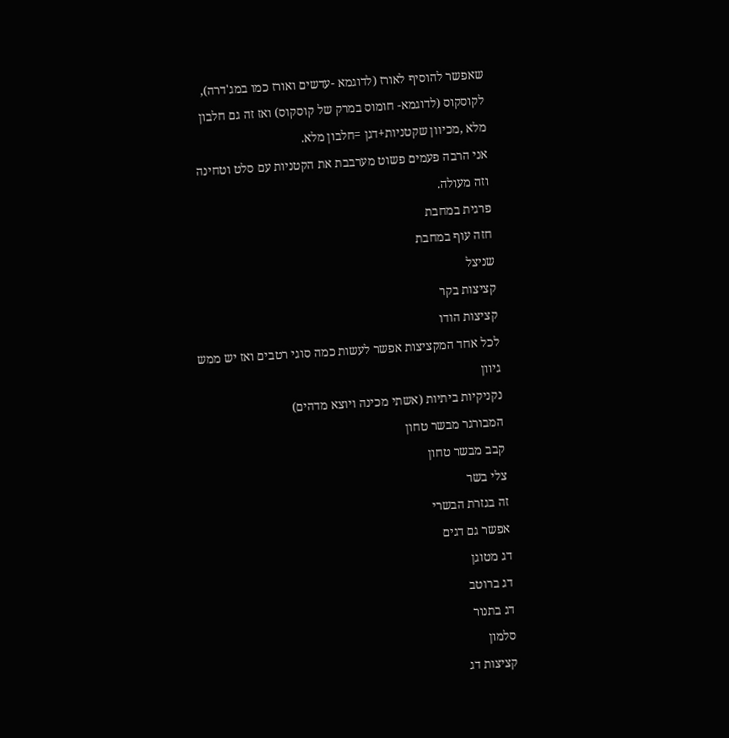שאפשר להוסיף לאורז (לדוגמא -עדשים ואורז כמו במג'דרה), לקוסקוס (לדוגמא- חומוס במרק של קוסקוס) ואז זה גם חלבון מלא ,מכיוון שקטניות+דגן =חלבון מלא.
אני הרבה פעמים פשוט מערבבת את הקטניות עם סלט וטחינה וזה מעולה.
פרגית במחבת
חזה עוף במחבת
שניצל
קציצות בקר
קציצות הודו
לכל אחד המקציצות אפשר לעשות כמה סוגי רטבים ואז יש ממש גיוון
נקניקיות ביתיות (אשתי מכינה ויוצא מדהים)
המבורגר מבשר טחון
קבב מבשר טחון
צלי בשר
זה בגזרת הבשרי
אפשר גם דגים
דג מטוגן
דג ברוטב
דג בתנור
סלמון
קציצות דג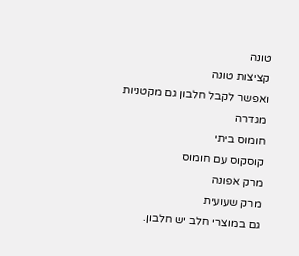טונה
קציצות טונה
ואפשר לקבל חלבון גם מקטניות
מגדרה
חומוס ביתי
קוסקוס עם חומוס
מרק אפונה
מרק שעועית
גם במוצרי חלב יש חלבון.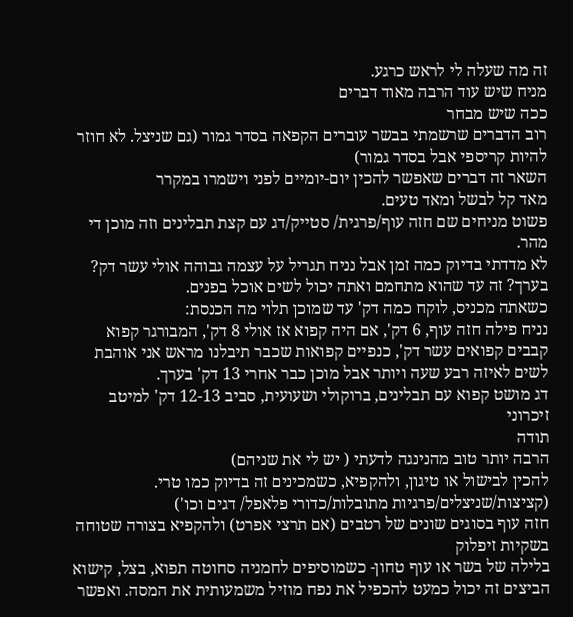זה מה שעלה לי לראש כרגע.
מניח שיש עוד הרבה מאוד דברים
ככה שיש מבחר
רוב הדברים שרשמתי בבשר עוברים הקפאה בסדר גמור (גם שניצל. לא חוזר להיות קריספי אבל בסדר גמור)
השאר זה דברים שאפשר להכין יום-יומיים לפני וישמרו במקרר
מאד קל לבשל ומאד טעים.
פשוט מניחים שם חזה עוף/פרגית/ סטייק/דג עם קצת תבלינים וזה מוכן די מהר.
לא מדדתי בדיוק כמה זמן אבל נניח תגריל על עצמה גבוהה אולי עשר דק? בערך? זה עד שהוא מתחמם ואתה יכול לשים אוכל בפנים.
כשאתה מכניס, לוקח כמה דק' עד שמוכן תלוי מה הכנסת:
נניח פילה חזה עוף, 6 דק', אם היה קפוא אז אולי 8 דק', המבורגר קפוא קבבים קפואים עשר דק', כנפיים קפואות שכבר תיבלנו מראש אני אוהבת לשים לאיזה רבע שעה ויותר אבל מוכן כבר אחרי 13 דק' בערך.
דג מושט קפוא עם תבלינים, ברוקולי ושעועית, סביב 12-13 דק' למיטב זיכרוני
תודה
הרבה יותר טוב מהנינגה לדעתי ( יש לי את שניהם)
להכין לבישול או טיגון, ולהקפיא, כשמכינים זה בדיוק כמו טרי.
(קציצות/שניצלים/פרגיות מתובלות/כדורי פלאפל/ דגים וכו')
חזה עוף בסוגים שונים של רטבים (אם תרצי אפרט) ולהקפיא בצורה שטוחה בשקיות זיפלוק
בלילה של בשר או עוף טחון- כשמוסיפים לחמניה סחוטה תפוא, בצל, קישוא הביצים זה יכול כמעט להכפיל את נפח מוזיל משמעותית את המסה. ואפשר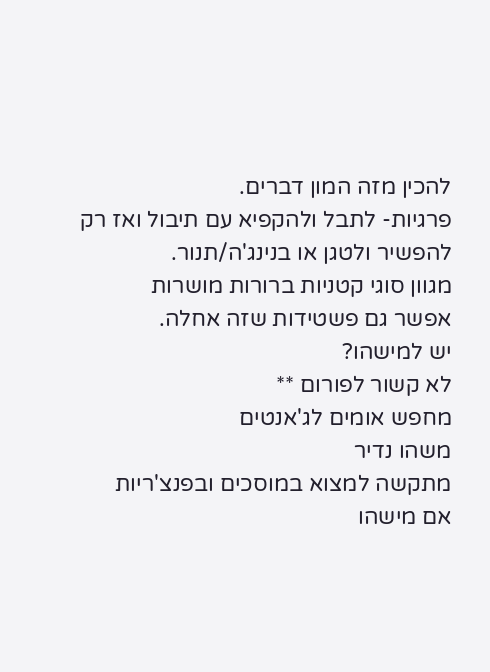להכין מזה המון דברים.
פרגיות- לתבל ולהקפיא עם תיבול ואז רק להפשיר ולטגן או בנינג'ה/תנור.
מגוון סוגי קטניות ברורות מושרות
אפשר גם פשטידות שזה אחלה.
יש למישהו?
לא קשור לפורום **
מחפש אומים לג'אנטים
משהו נדיר
מתקשה למצוא במוסכים ובפנצ'ריות
אם מישהו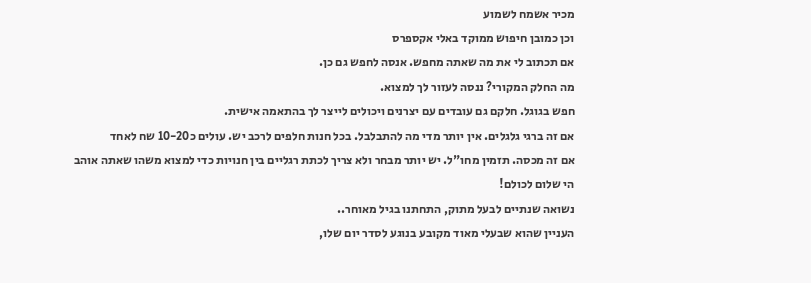מכיר אשמח לשמוע
וכן כמובן חיפוש ממוקד באלי אקספרס
אם תכתוב לי את מה שאתה מחפש. אנסה לחפש גם כן.
מה החלק המקורי? ננסה לעזור לך למצוא.
חפש בגוגל. חלקם גם עובדים עם יצרנים ויכולים לייצר לך בהתאמה אישית.
אם זה ברגי גלגלים. אין יותר מדי מה להתבלבל. בכל חנות חלפים לרכב יש. עולים כ10-20 שח לאחד
אם זה מכסה. תזמין מחו"ל. יש יותר מבחר ולא צריך לכתת רגליים בין חנויות כדי למצוא משהו שאתה אוהב
הי שלום לכולם!
נשואה שנתיים לבעל מתוק, התחתנו בגיל מאוחר..
העניין שהוא שבעלי מאוד מקובע בנוגע לסדר יום שלו,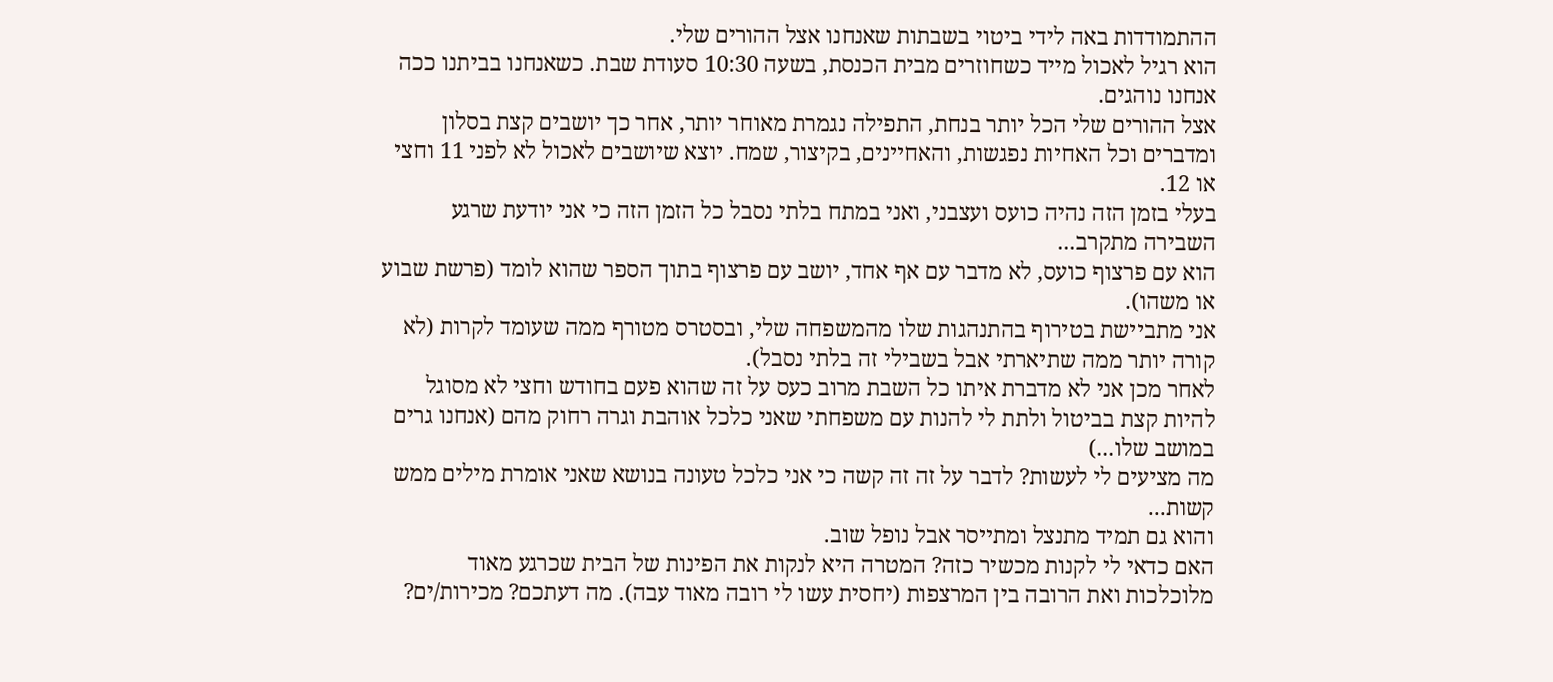ההתמודדות באה לידי ביטוי בשבתות שאנחנו אצל ההורים שלי.
הוא רגיל לאכול מייד כשחוזרים מבית הכנסת, בשעה 10:30 סעודת שבת. כשאנחנו בביתנו ככה אנחנו נוהגים.
אצל ההורים שלי הכל יותר בנחת, התפילה נגמרת מאוחר יותר, אחר כך יושבים קצת בסלון ומדברים וכל האחיות נפגשות, והאחיינים, בקיצור, שמח. יוצא שיושבים לאכול לא לפני 11 וחצי או 12.
בעלי בזמן הזה נהיה כועס ועצבני, ואני במתח בלתי נסבל כל הזמן הזה כי אני יודעת שרגע השבירה מתקרב...
הוא עם פרצוף כועס, לא מדבר עם אף אחד, יושב עם פרצוף בתוך הספר שהוא לומד (פרשת שבוע או משהו).
אני מתביישת בטירוף בהתנהגות שלו מהמשפחה שלי, ובסטרס מטורף ממה שעומד לקרות (לא קורה יותר ממה שתיארתי אבל בשבילי זה בלתי נסבל).
לאחר מכן אני לא מדברת איתו כל השבת מרוב כעס על זה שהוא פעם בחודש וחצי לא מסוגל להיות קצת בביטול ולתת לי להנות עם משפחתי שאני כלכל אוהבת וגרה רחוק מהם (אנחנו גרים במושב שלו...)
מה מציעים לי לעשות? לדבר על זה זה קשה כי אני כלכל טעונה בנושא שאני אומרת מילים ממש קשות...
והוא גם תמיד מתנצל ומתייסר אבל נופל שוב.
האם כדאי לי לקנות מכשיר כזה? המטרה היא לנקות את הפינות של הבית שכרגע מאוד מלוכלכות ואת הרובה בין המרצפות (יחסית עשו לי רובה מאוד עבה). מה דעתכם? מכירות/ים?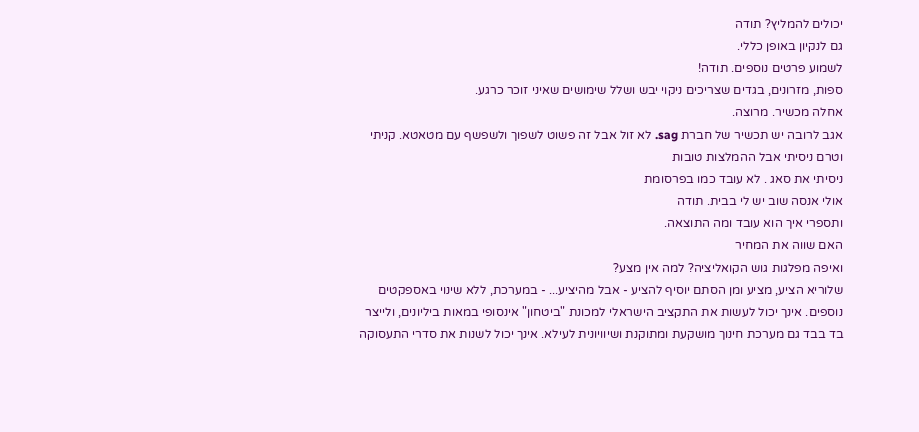יכולים להמליץ? תודה
גם לנקיון באופן כללי.
לשמוע פרטים נוספים. תודה!
ספות, מזרונים, בגדים שצריכים ניקוי יבש ושלל שימושים שאיני זוכר כרגע.
אחלה מכשיר. מרוצה.
אגב לרובה יש תכשיר של חברת sag. לא זול אבל זה פשוט לשפוך ולשפשף עם מטאטא. קניתי וטרם ניסיתי אבל ההמלצות טובות
ניסיתי את סאג . לא עובד כמו בפרסומת
אולי אנסה שוב יש לי בבית. תודה
ותספרי איך הוא עובד ומה התוצאה.
האם שווה את המחיר
ואיפה מפלגות גוש הקואליציה? למה אין מצע?
שלוריא הציע, מציע ומן הסתם יוסיף להציע - אבל מהיציע... - במערכת, ללא שינוי באספקטים נוספים. אינך יכול לעשות את התקציב הישראלי למכונת "ביטחון" אינסופי במאות ביליונים, ולייצר בד בבד גם מערכת חינוך מושקעת ומתוקנת ושיוויונית לעילא. אינך יכול לשנות את סדרי התעסוקה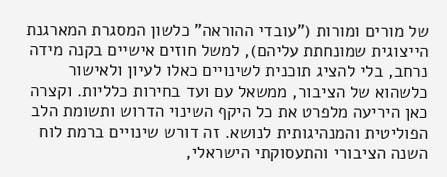של מורים ומורות ("עובדי ההוראה" כלשון המסגרת המארגנת הייצוגית שמונחתת עליהם), למשל חוזים אישיים בקנה מידה נרחב, בלי להציג תוכנית לשינויים כאלו לעיון ולאישור כלשהוא של הציבור, ממשאל עם ועד בחירות כלליות. וקצרה כאן היריעה מלפרט את כל היקף השינוי הדרוש ותשומת הלב הפוליטית והמנהיגותית לנושא. זה דורש שינויים ברמת לוח השנה הציבורי והתעסוקתי הישראלי,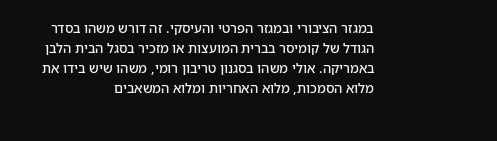במגזר הציבורי ובמגזר הפרטי והעיסקי. זה דורש משהו בסדר הגודל של קומיסר בברית המועצות או מזכיר בסגל הבית הלבן באמריקה. אולי משהו בסגנון טריבון רומי, משהו שיש בידו את מלוא הסמכות, מלוא האחריות ומלוא המשאבים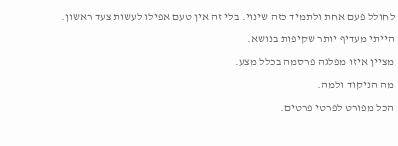לחולל פעם אחת ולתמיד כזה שינוי. בלי זה אין טעם אפילו לעשות צעד ראשון.
הייתי מעדיף יותר שקיפות בנושא.
מציין איזו מפלגה פרסמה בכלל מצע.
מה הניקוד ולמה.
הכל מפורט לפרטי פרטים.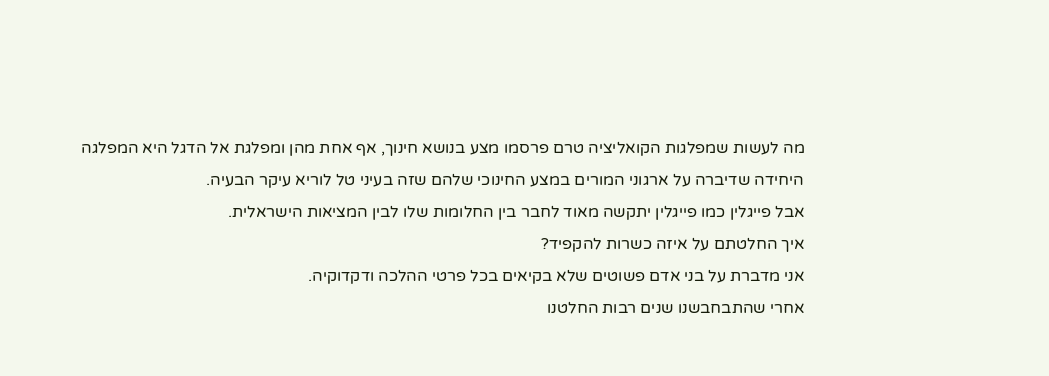מה לעשות שמפלגות הקואליציה טרם פרסמו מצע בנושא חינוך, אף אחת מהן ומפלגת אל הדגל היא המפלגה היחידה שדיברה על ארגוני המורים במצע החינוכי שלהם שזה בעיני טל לוריא עיקר הבעיה.
אבל פייגלין כמו פייגלין יתקשה מאוד לחבר בין החלומות שלו לבין המציאות הישראלית.
איך החלטתם על איזה כשרות להקפיד?
אני מדברת על בני אדם פשוטים שלא בקיאים בכל פרטי ההלכה ודקדוקיה.
אחרי שהתבחבשנו שנים רבות החלטנו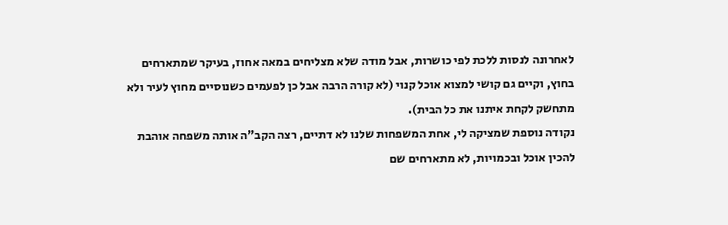לאחרונה לנסות ללכת לפי כושרות, אבל מודה שלא מצליחים במאה אחוז, בעיקר שמתארחים בחוץ, וקיים גם קושי למצוא אוכל קנוי (לא קורה הרבה אבל כן לפעמים כשנוסיים מחוץ לעיר ולא מתחשק לקחת איתנו את כל הבית).
נקודה נוספת שמציקה לי, אחת המשפחות שלנו לא דתיים, רצה הקב"ה אותה משפחה אוהבת להכין אוכל ובכמויות, לא מתארחים שם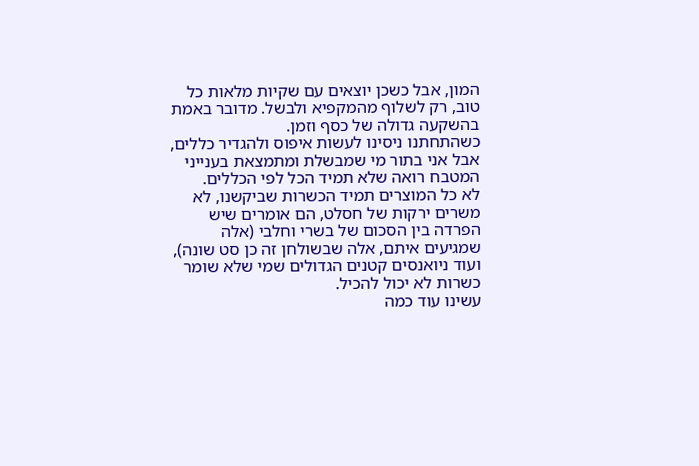המון, אבל כשכן יוצאים עם שקיות מלאות כל טוב, רק לשלוף מהמקפיא ולבשל. מדובר באמת בהשקעה גדולה של כסף וזמן.
כשהתחתנו ניסינו לעשות איפוס ולהגדיר כללים, אבל אני בתור מי שמבשלת ומתמצאת בענייני המטבח רואה שלא תמיד הכל לפי הכללים.
לא כל המוצרים תמיד הכשרות שביקשנו, לא משרים ירקות של חסלט, הם אומרים שיש הפרדה בין הסכום של בשרי וחלבי (אלה שמגיעים איתם, אלה שבשולחן זה כן סט שונה), ועוד ניואנסים קטנים הגדולים שמי שלא שומר כשרות לא יכול להכיל.
עשינו עוד כמה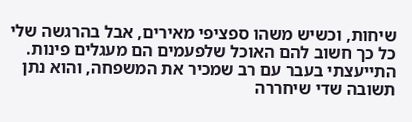שיחות, וכשיש משהו ספציפי מאירים, אבל בהרגשה שלי כל כך חשוב להם האוכל שלפעמים הם מעגלים פינות.
התייעצתי בעבר עם רב שמכיר את המשפחה, והוא נתן תשובה שדי שיחררה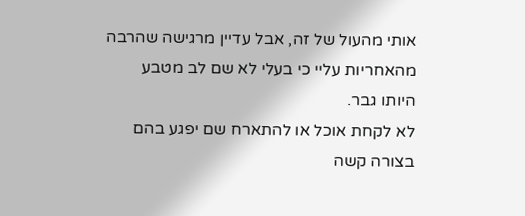אותי מהעול של זה, אבל עדיין מרגישה שהרבה מהאחריות עליי כי בעלי לא שם לב מטבע היותו גבר.
לא לקחת אוכל או להתארח שם יפגע בהם בצורה קשה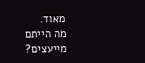מאוד.
מה הייתם מייעצים?